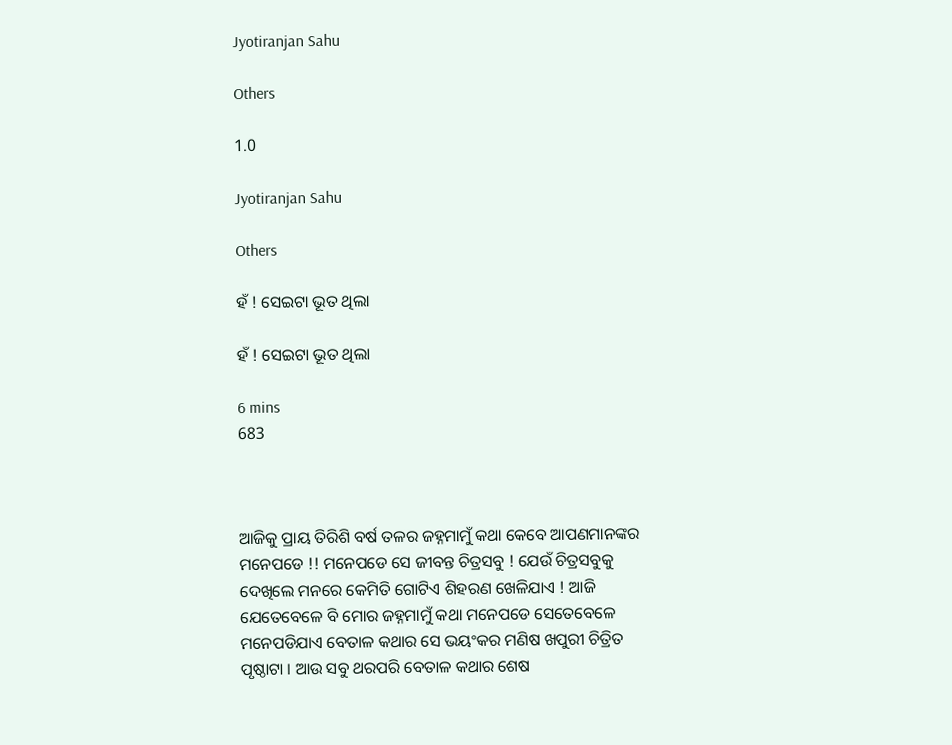Jyotiranjan Sahu

Others

1.0

Jyotiranjan Sahu

Others

ହଁ ! ସେଇଟା ଭୂତ ଥିଲା

ହଁ ! ସେଇଟା ଭୂତ ଥିଲା

6 mins
683



ଆଜିକୁ ପ୍ରାୟ ତିରିଶି ବର୍ଷ ତଳର ଜହ୍ନମାମୁଁ କଥା କେବେ ଆପଣମାନଙ୍କର ମନେପଡେ !! ମନେପଡେ ସେ ଜୀବନ୍ତ ଚିତ୍ରସବୁ ! ଯେଉଁ ଚିତ୍ରସବୁକୁ ଦେଖିଲେ ମନରେ କେମିତି ଗୋଟିଏ ଶିହରଣ ଖେଳିଯାଏ ! ଆଜି ଯେତେବେଳେ ବି ମୋର ଜହ୍ନମାମୁଁ କଥା ମନେପଡେ ସେତେବେଳେ ମନେପଡିଯାଏ ବେତାଳ କଥାର ସେ ଭୟଂକର ମଣିଷ ଖପୁରୀ ଚିତ୍ରିତ ପୃଷ୍ଠାଟା । ଆଉ ସବୁ ଥରପରି ବେତାଳ କଥାର ଶେଷ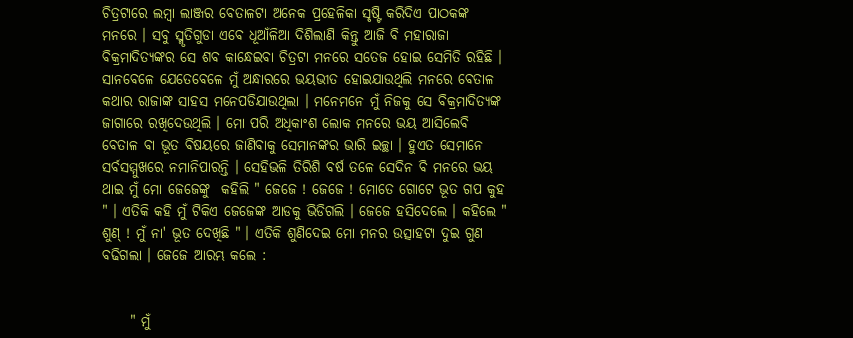ଚିତ୍ରଟାରେ ଲମ୍ବା ଲାଞ୍ଜର ବେତାଳଟା ଅନେକ ପ୍ରହେଳିକା ସୃଷ୍ଟି କରିଦିଏ ପାଠକଙ୍କ ମନରେ । ସବୁ ସ୍ମୃତିଗୁଡା ଏବେ ଧୂଆଁଳିଆ ଦିଶିଲାଣି କିନ୍ତୁ ଆଜି ବି ମହାରାଜା ବିକ୍ରମାଦିତ୍ୟଙ୍କର ସେ ଶବ କାନ୍ଧେଇବା ଚିତ୍ରଟା ମନରେ ସତେଜ ହୋଇ ସେମିତି ରହିଛି । ସାନବେଳେ ଯେତେବେଳେ ମୁଁ ଅନ୍ଧାରରେ ଭୟଭୀତ ହୋଇଯାଉଥିଲି ମନରେ ବେତାଳ କଥାର ରାଜାଙ୍କ ସାହସ ମନେପଡିଯାଉଥିଲା । ମନେମନେ ମୁଁ ନିଜକୁ ସେ ବିକ୍ରମାଦିତ୍ୟଙ୍କ ଜାଗାରେ ରଖିଦେଉଥିଲି । ମୋ ପରି ଅଧିକାଂଶ ଲୋକ ମନରେ ଭୟ ଆସିଲେବି ବେତାଳ ବା ଭୂତ ବିଷୟରେ ଜାଣିବାକୁ ସେମାନଙ୍କର ଭାରି ଇଚ୍ଛା । ହୁଏତ ସେମାନେ ସର୍ବସମ୍ମୁଖରେ ନମାନିପାରନ୍ତି । ସେହିଭଳି ତିରିଶି ବର୍ଷ ତଳେ ସେଦିନ ବି ମନରେ ଭୟ ଥାଇ ମୁଁ ମୋ ଜେଜେଙ୍କୁ  କହିଲି " ଜେଜେ ! ଜେଜେ ! ମୋତେ ଗୋଟେ ଭୂତ ଗପ କୁହ " । ଏତିକି କହି ମୁଁ ଟିକିଏ ଜେଜେଙ୍କ ଆଡକୁ ଭିଡିଗଲି । ଜେଜେ ହସିଦେଲେ । କହିଲେ " ଶୁଣ୍ ! ମୁଁ ନା' ଭୂତ ଦେଖିଛି " । ଏତିକି ଶୁଣିଦେଇ ମୋ ମନର ଉତ୍ସାହଟା ଦୁଇ ଗୁଣ ବଢିଗଲା । ଜେଜେ ଆରମ୍ଭ କଲେ :


     " ମୁଁ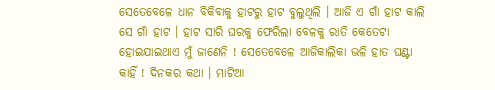ସେତେବେଳେ ଧାନ ବିକିବାକୁ ହାଟରୁ ହାଟ ବୁଲୁଥିଲି । ଆଜି ଏ ଗାଁ ହାଟ କାଲି ସେ ଗାଁ ହାଟ । ହାଟ ସାରି ଘରକୁ ଫେରିଲା ବେଳକୁ ରାତି କେତେଟା ହୋଇଯାଇଥାଏ ମୁଁ ଜାଣେନି ! ସେତେବେଳେ ଆଜିକାଲିକା ଭଳି ହାତ ଘଣ୍ଟା କାହିଁ ! ଦିନକର କଥା । ମାଟିଆ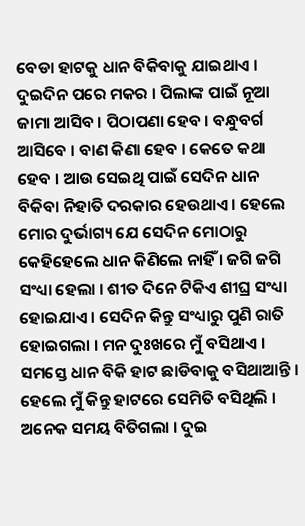ବେଡା ହାଟକୁ ଧାନ ବିକିବାକୁ ଯାଇଥାଏ । ଦୁଇଦିନ ପରେ ମକର । ପିଲାଙ୍କ ପାଇଁ ନୂଆ ଜାମା ଆସିବ । ପିଠାପଣା ହେବ । ବନ୍ଧୁବର୍ଗ ଆସିବେ । ବାଣ କିଣା ହେବ । କେତେ କଥା ହେବ । ଆଉ ସେଇଥି ପାଇଁ ସେଦିନ ଧାନ ବିକିବା ନିହାତି ଦରକାର ହେଉଥାଏ । ହେଲେ ମୋର ଦୁର୍ଭାଗ୍ୟ ଯେ ସେଦିନ ମୋଠାରୁ କେହିହେଲେ ଧାନ କିଣିଲେ ନାହିଁ । ଜଗି ଜଗି ସଂଧ୍ୟା ହେଲା । ଶୀତ ଦିନେ ଟିକିଏ ଶୀଘ୍ର ସଂଧ୍ୟା ହୋଇଯାଏ । ସେଦିନ କିନ୍ତୁ ସଂଧ୍ୟାରୁ ପୁଣି ରାତି ହୋଇଗଲା । ମନ ଦୁଃଖରେ ମୁଁ ବସିଥାଏ । ସମସ୍ତେ ଧାନ ବିକି ହାଟ ଛାଡିବାକୁ ବସିଥାଆନ୍ତି । ହେଲେ ମୁଁ କିନ୍ତୁ ହାଟରେ ସେମିତି ବସିଥିଲି । ଅନେକ ସମୟ ବିତିଗଲା । ଦୁଇ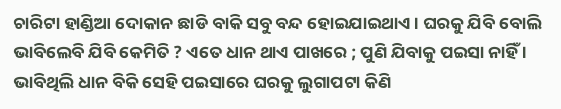ଚାରିଟା ହାଣ୍ଡିଆ ଦୋକାନ ଛାଡି ବାକି ସବୁ ବନ୍ଦ ହୋଇଯାଇଥାଏ । ଘରକୁ ଯିବି ବୋଲି ଭାବିଲେବି ଯିବି କେମିତି ? ଏତେ ଧାନ ଥାଏ ପାଖରେ ; ପୁଣି ଯିବାକୁ ପଇସା ନାହିଁ । ଭାବିଥିଲି ଧାନ ବିକି ସେହି ପଇସାରେ ଘରକୁ ଲୁଗାପଟା କିଣି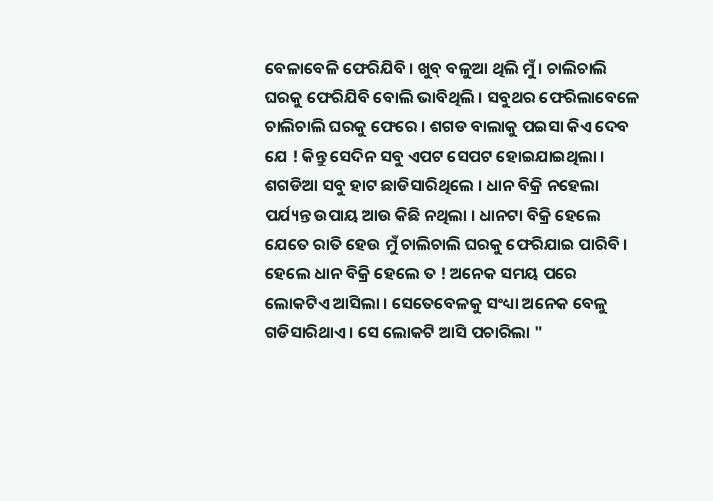ବେଳାବେଳି ଫେରିଯିବି । ଖୁବ୍ ବଳୁଆ ଥିଲି ମୁଁ । ଚାଲିଚାଲି ଘରକୁ ଫେରିଯିବି ବୋଲି ଭାବିଥିଲି । ସବୁଥର ଫେରିଲାବେଳେ ଚାଲିଚାଲି ଘରକୁ ଫେରେ । ଶଗଡ ବାଲାକୁ ପଇସା କିଏ ଦେବ ଯେ ! କିନ୍ତୁ ସେଦିନ ସବୁ ଏପଟ ସେପଟ ହୋଇଯାଇଥିଲା । ଶଗଡିଆ ସବୁ ହାଟ ଛାଡିସାରିଥିଲେ । ଧାନ ବିକ୍ରି ନହେଲା ପର୍ଯ୍ୟନ୍ତ ଉପାୟ ଆଉ କିଛି ନଥିଲା । ଧାନଟା ବିକ୍ରି ହେଲେ ଯେତେ ରାତି ହେଉ ମୁଁ ଚାଲିଚାଲି ଘରକୁ ଫେରିଯାଇ ପାରିବି । ହେଲେ ଧାନ ବିକ୍ରି ହେଲେ ତ ! ଅନେକ ସମୟ ପରେ ଲୋକଟିଏ ଆସିଲା । ସେତେବେଳକୁ ସଂଧ୍ୟା ଅନେକ ବେଳୁ ଗଡିସାରିଥାଏ । ସେ ଲୋକଟି ଆସି ପଚାରିଲା "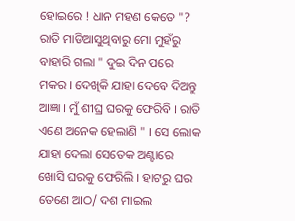ହୋଇରେ ! ଧାନ ମହଣ କେତେ "? ରାତି ମାଡିଆସୁଥିବାରୁ ମୋ ମୁହଁରୁ ବାହାରି ଗଲା " ଦୁଇ ଦିନ ପରେ ମକର । ଦେଖିକି ଯାହା ଦେବେ ଦିଅନ୍ତୁ ଆଜ୍ଞା । ମୁଁ ଶୀଘ୍ର ଘରକୁ ଫେରିବି । ରାତି ଏଣେ ଅନେକ ହେଲାଣି " । ସେ ଲୋକ ଯାହା ଦେଲା ସେତେକ ଅଣ୍ଟାରେ ଖୋସି ଘରକୁ ଫେରିଲି । ହାଟରୁ ଘର ତେଣେ ଆଠ/ ଦଶ ମାଇଲ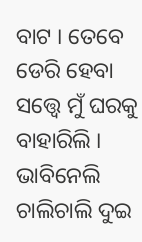ବାଟ । ତେବେ ଡେରି ହେବା ସତ୍ତ୍ବେ ମୁଁ ଘରକୁ ବାହାରିଲି । ଭାବିନେଲି ଚାଲିଚାଲି ଦୁଇ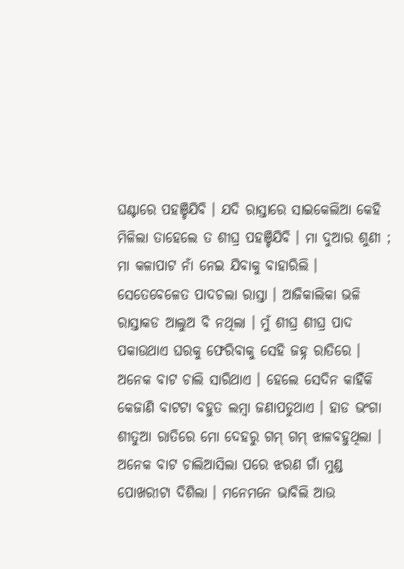ଘଣ୍ଟାରେ ପହଞ୍ଚିଯିବି । ଯଦି ରାସ୍ତାରେ ସାଇକେଲିଆ କେହି ମିଳିଲା ତାହେଲେ ତ ଶୀଘ୍ର ପହଞ୍ଚିଯିବି । ମା ଦୁଆର ଶୁଣୀ ; ମା କଳାପାଟ ନାଁ ନେଇ ଯିବାକୁ ବାହାରିଲି । ସେତେବେଳେତ ପାଦଚଲା ରାସ୍ତା । ଆଜିକାଲିକା ଭଳି ରାସ୍ତାକଡ ଆଲୁଅ ବି ନଥିଲା । ମୁଁ ଶୀଘ୍ର ଶୀଘ୍ର ପାଦ ପକାଉଥାଏ ଘରକୁ ଫେରିବାକୁ ସେହି ଜହ୍ନ ରାତିରେ । ଅନେକ ବାଟ ଚାଲି ସାରିଥାଏ । ହେଲେ ସେଦିନ କାହିଁକି କେଜାଣି ବାଟଟା ବହୁତ ଲମ୍ବା ଜଣାପଡୁଥାଏ । ହାଡ ଭଂଗା ଶୀତୁଆ ରାତିରେ ମୋ ଦେହରୁ ଗମ୍ ଗମ୍ ଝାଳବହୁଥିଲା । ଅନେକ ବାଟ ଚାଲିଆସିଲା ପରେ ଝରଣ ଗାଁ ମୁଣ୍ଡ ପୋଖରୀଟା ଦିଶିଲା । ମନେମନେ ଭାବିଲି ଆଉ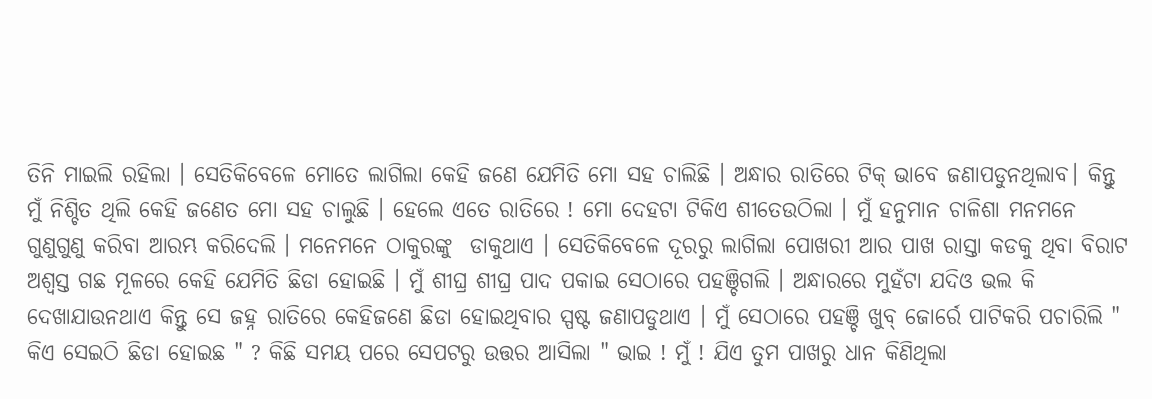ତିନି ମାଇଲି ରହିଲା । ସେତିକିବେଳେ ମୋତେ ଲାଗିଲା କେହି ଜଣେ ଯେମିତି ମୋ ସହ ଚାଲିଛି । ଅନ୍ଧାର ରାତିରେ ଟିକ୍ ଭାବେ ଜଣାପଡୁନଥିଲାବ। କିନ୍ତୁ ମୁଁ ନିଶ୍ଚିତ ଥିଲି କେହି ଜଣେତ ମୋ ସହ ଚାଲୁଛି । ହେଲେ ଏତେ ରାତିରେ ! ମୋ ଦେହଟା ଟିକିଏ ଶୀତେଉଠିଲା । ମୁଁ ହନୁମାନ ଚାଳିଶା ମନମନେ ଗୁଣୁଗୁଣୁ କରିବା ଆରମ୍ଭ କରିଦେଲି । ମନେମନେ ଠାକୁରଙ୍କୁ  ଡାକୁଥାଏ । ସେତିକିବେଳେ ଦୂରରୁ ଲାଗିଲା ପୋଖରୀ ଆର ପାଖ ରାସ୍ତା କଡକୁ ଥିବା ବିରାଟ ଅଶ୍ବସ୍ତ ଗଛ ମୂଳରେ କେହି ଯେମିତି ଛିଡା ହୋଇଛି । ମୁଁ ଶୀଘ୍ର ଶୀଘ୍ର ପାଦ ପକାଇ ସେଠାରେ ପହଞ୍ଚିଗଲି । ଅନ୍ଧାରରେ ମୁହଁଟା ଯଦିଓ ଭଲ କି ଦେଖାଯାଉନଥାଏ କିନ୍ତୁ ସେ ଜହ୍ନ ରାତିରେ କେହିଜଣେ ଛିଡା ହୋଇଥିବାର ସ୍ପଷ୍ଟ ଜଣାପଡୁଥାଏ । ମୁଁ ସେଠାରେ ପହଞ୍ଚି ଖୁବ୍ ଜୋର୍ରେ ପାଟିକରି ପଚାରିଲି " କିଏ ସେଇଠି ଛିଡା ହୋଇଛ " ? କିଛି ସମୟ ପରେ ସେପଟରୁ ଉତ୍ତର ଆସିଲା " ଭାଇ ! ମୁଁ ! ଯିଏ ତୁମ ପାଖରୁ ଧାନ କିଣିଥିଲା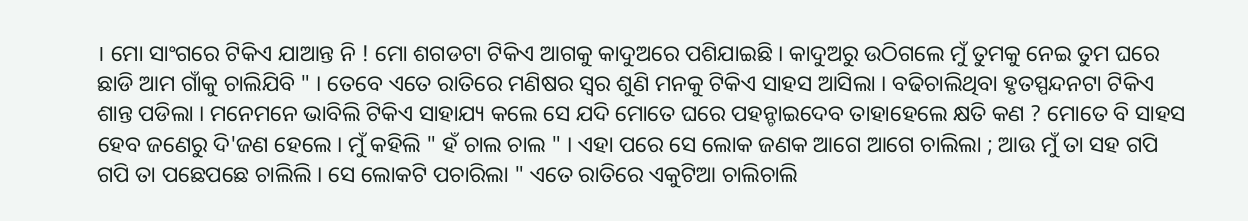। ମୋ ସାଂଗରେ ଟିକିଏ ଯାଆନ୍ତ ନି ! ମୋ ଶଗଡଟା ଟିକିଏ ଆଗକୁ କାଦୁଅରେ ପଶିଯାଇଛି । କାଦୁଅରୁ ଉଠିଗଲେ ମୁଁ ତୁମକୁ ନେଇ ତୁମ ଘରେ ଛାଡି ଆମ ଗାଁକୁ ଚାଲିଯିବି " । ତେବେ ଏତେ ରାତିରେ ମଣିଷର ସ୍ୱର ଶୁଣି ମନକୁ ଟିକିଏ ସାହସ ଆସିଲା । ବଢିଚାଲିଥିବା ହୃତସ୍ପନ୍ଦନଟା ଟିକିଏ ଶାନ୍ତ ପଡିଲା । ମନେମନେ ଭାବିଲି ଟିକିଏ ସାହାଯ୍ୟ କଲେ ସେ ଯଦି ମୋତେ ଘରେ ପହନ୍ଚାଇଦେବ ତାହାହେଲେ କ୍ଷତି କଣ ? ମୋତେ ବି ସାହସ ହେବ ଜଣେରୁ ଦି'ଜଣ ହେଲେ । ମୁଁ କହିଲି " ହଁ ଚାଲ ଚାଲ " । ଏହା ପରେ ସେ ଲୋକ ଜଣକ ଆଗେ ଆଗେ ଚାଲିଲା ; ଆଉ ମୁଁ ତା ସହ ଗପି ଗପି ତା ପଛେପଛେ ଚାଲିଲି । ସେ ଲୋକଟି ପଚାରିଲା " ଏତେ ରାତିରେ ଏକୁଟିଆ ଚାଲିଚାଲି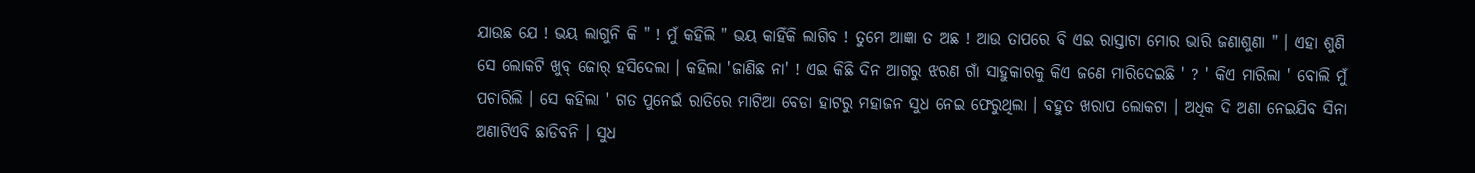ଯାଉଛ ଯେ ! ଭୟ ଲାଗୁନି କି " ! ମୁଁ କହିଲି " ଭୟ କାହିଁକି ଲାଗିବ ! ତୁମେ ଆଜ୍ଞା ତ ଅଛ ! ଆଉ ତାପରେ ବି ଏଇ ରାସ୍ତାଟା ମୋର ଭାରି ଜଣାଶୁଣା " । ଏହା ଶୁଣି ସେ ଲୋକଟି ଖୁବ୍ ଜୋର୍ ହସିଦେଲା । କହିଲା 'ଜାଣିଛ ନା' ! ଏଇ କିଛି ଦିନ ଆଗରୁ ଝରଣ ଗାଁ ସାହୁକାରକୁ କିଏ ଜଣେ ମାରିଦେଇଛି ' ? ' କିଏ ମାରିଲା ' ବୋଲି ମୁଁ ପଚାରିଲି । ସେ କହିଲା ' ଗତ ପୁନେଇଁ ରାତିରେ ମାଟିଆ ବେଡା ହାଟରୁ ମହାଜନ ସୁଧ ନେଇ ଫେରୁଥିଲା । ବହୁତ ଖରାପ ଲୋକଟା । ଅଧିକ ଦି ଅଣା ନେଇଯିବ ସିନା ଅଣାଟିଏବି ଛାଡିବନି । ସୁଧ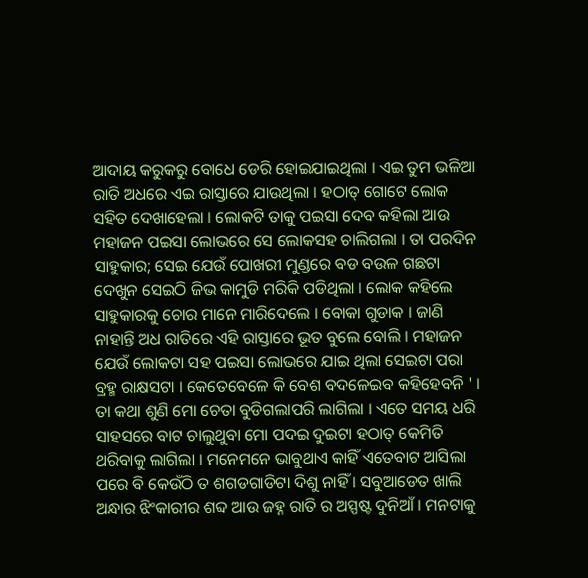ଆଦାୟ କରୁକରୁ ବୋଧେ ଡେରି ହୋଇଯାଇଥିଲା । ଏଇ ତୁମ ଭଳିଆ ରାତି ଅଧରେ ଏଇ ରାସ୍ତାରେ ଯାଉଥିଲା । ହଠାତ୍ ଗୋଟେ ଲୋକ ସହିତ ଦେଖ‍ାହେଲା । ଲୋକଟି ତାକୁ ପଇସା ଦେବ କହିଲା ଆଉ ମହାଜନ ପଇସା ଲୋଭରେ ସେ ଲୋକସହ ଚାଲିଗଲା । ତା ପରଦିନ ସାହୁକାର; ସେଇ ଯେଉଁ ପୋଖରୀ ମୁଣ୍ଡରେ ବଡ ବଉଳ ଗଛଟା ଦେଖୁନ ସେଇଠି ଜିଭ କାମୁଡି ମରିକି ପଡିଥିଲା । ଲୋକ କହିଲେ ସାହୁକାରକୁ ଚୋର ମାନେ ମାରିଦେଲେ । ବୋକା ଗୁଡାକ । ଜାଣି ନାହାନ୍ତି ଅଧ ରାତିରେ ଏହି ରାସ୍ତାରେ ଭୂତ ବୁଲେ ବୋଲି । ମହାଜନ ଯେଉଁ ଲୋକଟା ସହ ପଇସା ଲୋଭରେ ଯାଇ ଥିଲା ସେଇଟା ପରା ବ୍ରହ୍ମ ରାକ୍ଷସଟା । କେତେବେଳେ କି ବେଶ ବଦଳେଇବ କହିହେବନି ' । ତା କଥା ଶୁଣି ମୋ ଚେତା ବୁଡିଗଲାପରି ଲାଗିଲା । ଏତେ ସମୟ ଧରି ସାହସରେ ବାଟ ଚାଲୁଥୁବା ମୋ ପଦଇ ଦୁଇଟା ହଠାତ୍ କେମିତି ଥରିବାକୁ ଲାଗିଲା । ମନେମନେ ଭାବୁଥାଏ କାହିଁ ଏତେବାଟ ଆସିଲା ପରେ ବି କେଉଁଠି ତ ଶଗଡଗାଡିଟା ଦିଶୁ ନାହିଁ । ସବୁଆଡେତ ଖାଲି ଅନ୍ଧାର ଝିଂକାରୀର ଶବ୍ଦ ଆଉ ଜହ୍ନ ରାତି ର ଅସ୍ପଷ୍ଟ ଦୁନିଆଁ । ମନଟାକୁ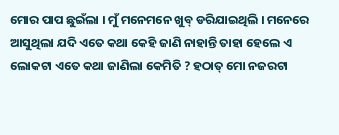ମୋର ପାପ ଛୁଇଁଲା । ମୁଁ ମନେମନେ ଖୁବ୍ ଡରିଯାଇଥିଲି । ମନେରେ ଆସୁଥିଲା ଯଦି ଏତେ କଥା କେହି ଜାଣି ନାହାନ୍ତି ତାହା ହେଲେ ଏ ଲୋକଟା ଏତେ କଥା ଜାଣିଲା କେମିତି ? ହଠାତ୍ ମୋ ନଜରଟା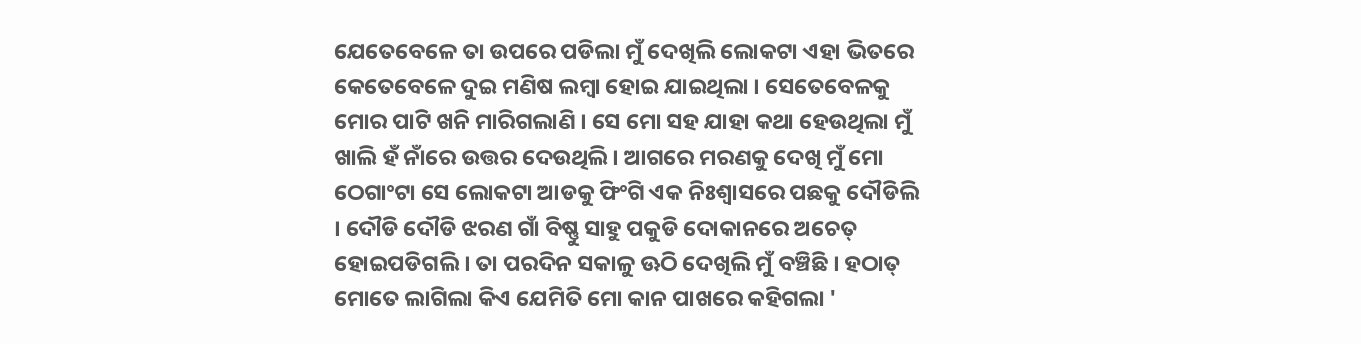ଯେତେବେଳେ ତା ଉପରେ ପଡିଲା ମୁଁ ଦେଖିଲି ଲୋକଟା ଏହା ଭିତରେ କେତେବେଳେ ଦୁଇ ମଣିଷ ଲମ୍ବା ହୋଇ ଯାଇଥିଲା । ସେତେବେଳକୁ ମୋର ପାଟି ଖନି ମାରିଗଲାଣି । ସେ ମୋ ସହ ଯାହା କଥା ହେଉଥିଲା ମୁଁ ଖାଲି ହଁ ନାଁରେ ଉତ୍ତର ଦେଉଥିଲି । ଆଗରେ ମରଣକୁ ଦେଖି ମୁଁ ମୋ ଠେଗାଂଟା ସେ ଲୋକଟା ଆଡକୁ ଫିଂଗି ଏକ ନିଃଶ୍ୱାସରେ ପଛକୁ ଦୌଡିଲି । ଦୌଡି ଦୌଡି ଝରଣ ଗାଁ ବିଷ୍ଣୁ ସାହୁ ପକୁଡି ଦୋକାନରେ ଅଚେତ୍ ହୋଇପଡିଗଲି । ତା ପରଦିନ ସକାଳୁ ଊଠି ଦେଖିଲି ମୁଁ ବଞ୍ଚିଛି । ହଠାତ୍ ମୋତେ ଲାଗିଲା କିଏ ଯେମିତି ମୋ କାନ ପାଖରେ କହିଗଲା '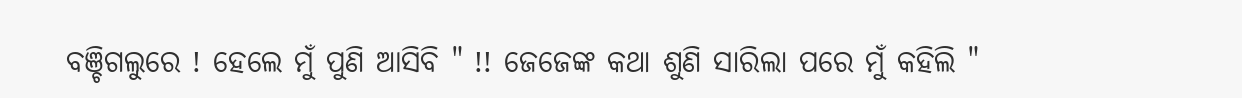ବଞ୍ଚିଗଲୁରେ ! ହେଲେ ମୁଁ ପୁଣି ଆସିବି " !! ଜେଜେଙ୍କ କଥା ଶୁଣି ସାରିଲା ପରେ ମୁଁ କହିଲି "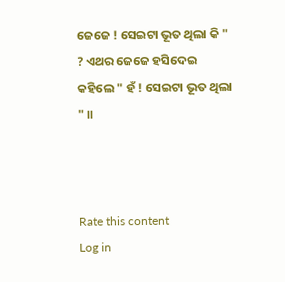ଜେଜେ ! ସେଇଟା ଭୂତ ଥିଲା କି " ? ଏଥର ଜେଜେ ହସିଦେଇ କହିଲେ " ହଁ ! ସେଇଟା ଭୂତ ଥିଲା " ॥



Rate this content
Log in